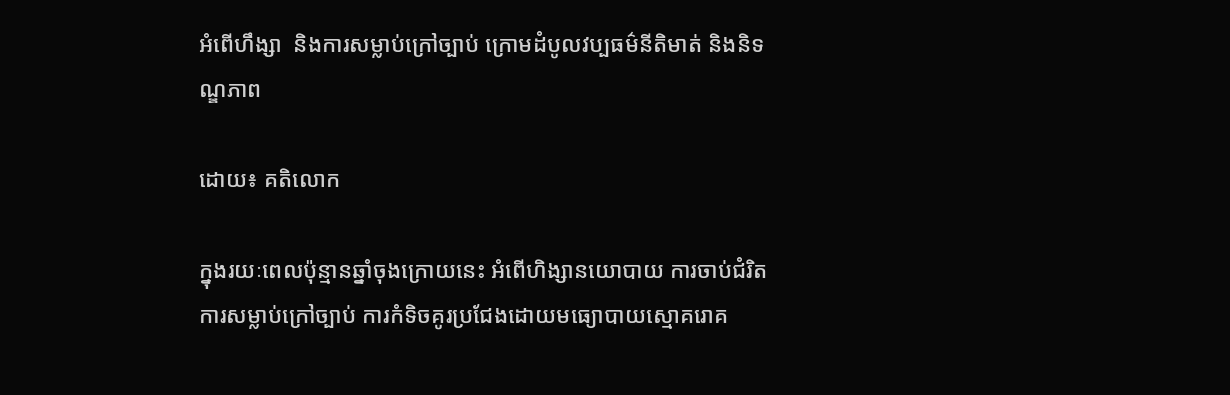អំពើហឹង្សា  និងការសម្លាប់ក្រៅច្បាប់ ក្រោមដំបូលវប្បធម៌នីតិមាត់ និងនិទណ្ឌភាព

ដោយ៖ គតិលោក

ក្នុងរយៈពេលប៉ុន្មានឆ្នាំចុងក្រោយនេះ អំពើហិង្សានយោបាយ ការចាប់ជំរិត ការសម្លាប់ក្រៅច្បាប់ ការកំទិចគូរប្រជែងដោយមធ្យោបាយស្មោគរោគ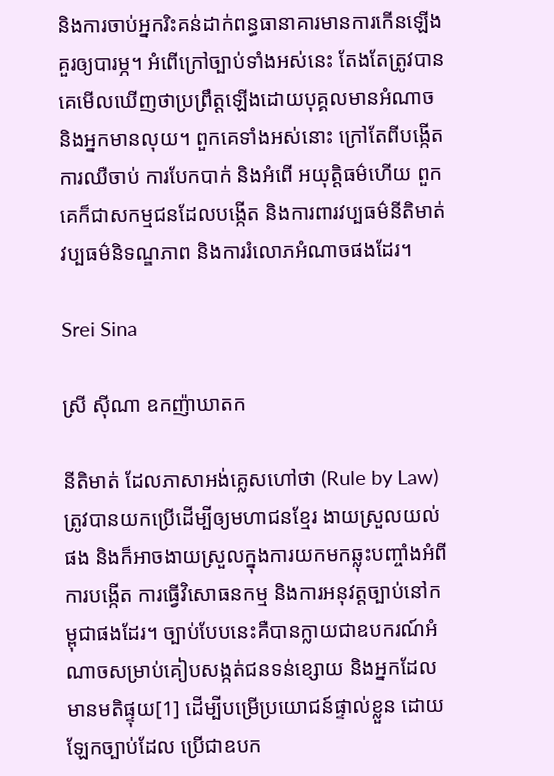និងការចាប់អ្នករិះគន់ដាក់ពន្ធធានាគារមានការកើនឡើង គួរឲ្យបារម្ភ។ អំពើក្រៅច្បាប់ទាំងអស់នេះ តែងតែត្រូវបានគេមើលឃើញថាប្រព្រឹត្តឡើងដោយបុគ្គលមានអំណាច និងអ្នកមានលុយ។ ពួកគេទាំងអស់នោះ ក្រៅតែពីបង្កើតការឈឺចាប់ ការបែកបាក់ និងអំពើ អយុត្តិធម៌ហើយ ពួកគេក៏ជាសកម្មជនដែលបង្កើត និងការពារវប្បធម៌នីតិមាត់ វប្បធម៌និទណ្ឌភាព និងការរំលោភអំណាចផងដែរ។

Srei Sina

ស្រី ស៊ីណា ឧកញ៉ាឃាតក

នីតិមាត់ ដែលភាសាអង់គ្លេសហៅថា (Rule by Law) ត្រូវបានយកប្រើដើម្បីឲ្យមហាជនខ្មែរ ងាយស្រួលយល់ផង និងក៏អាចងាយស្រួលក្នុងការយកមកឆ្លុះបញ្ចាំងអំពីការបង្កើត ការធ្វើវិសោធនកម្ម និងការអនុវត្តច្បាប់នៅកម្ពុជាផងដែរ។ ច្បាប់បែបនេះគឺបានក្លាយជាឧបករណ៍អំណាចសម្រាប់គៀបសង្កត់ជនទន់ខ្សោយ និងអ្នកដែលមានមតិផ្ទុយ[1] ដើម្បីបម្រើប្រយោជន៍ផ្ទាល់ខ្លួន ដោយឡែកច្បាប់ដែល ប្រើជាឧបក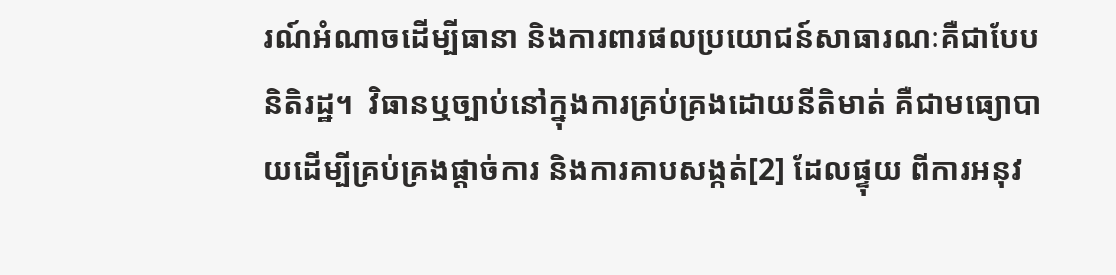រណ៍អំណាចដើម្បីធានា និងការពារផលប្រយោជន៍សាធារណៈគឺជាបែបនិតិរដ្ឋ។  វិធានឬច្បាប់នៅក្នុងការគ្រប់គ្រងដោយនីតិមាត់ គឺជាមធ្យោបាយដើម្បីគ្រប់គ្រងផ្តាច់ការ និងការគាបសង្កត់[2] ដែលផ្ទុយ ពីការអនុវ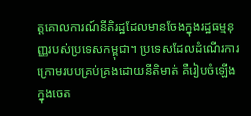ត្តគោលការណ៍នីតិរដ្ឋដែលមានចែងក្នុងរដ្ឋធម្មនុញ្ញរបស់ប្រទេសកម្ពុជា។ ប្រទេសដែលដំណើរការក្រោមរបបគ្រប់គ្រងដោយនីតិមាត់ គឺរៀបចំឡើងក្នុងចេត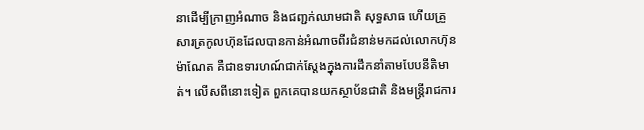នាដើម្បីក្រាញអំណាច និងជញ្ជក់ឈាមជាតិ សុទ្ធសាធ ហើយគ្រួសារត្រកូលហ៊ុនដែលបានកាន់អំណាចពីរជំនាន់មកដល់លោកហ៊ុន ម៉ាណែត គឺជាឧទារហណ៍ជាក់ស្តែងក្នុងការដឹកនាំតាមបែបនីតិមាត់។ លើសពីនោះទៀត ពួកគេបានយកស្ថាប័នជាតិ និងមន្ត្រីរាជការ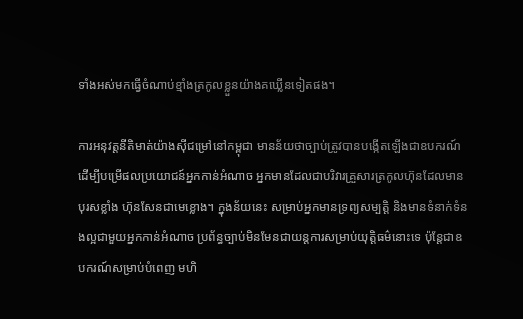ទាំងអស់មកធ្វើចំណាប់ខ្មាំងត្រកូលខ្លួនយ៉ាងគឃ្លើនទៀតផង។

ការអនុវត្តនីតិមាត់យ៉ាងស៊ីជម្រៅនៅកម្ពុជា មានន័យថាច្បាប់ត្រូវបានបង្កើតឡើងជាឧបករណ៍ដើម្បីបម្រើផលប្រយោជន៍អ្នកកាន់អំណាច អ្នកមានដែលជាបរិវារគ្រួសារត្រកូលហ៊ុនដែលមានបុរសខ្លាំង ហ៊ុនសែនជាមេខ្លោង។ ក្នុងន័យនេះ សម្រាប់អ្នកមានទ្រព្យសម្បត្តិ និងមានទំនាក់ទំនងល្អជាមួយអ្នកកាន់អំណាច ប្រព័ន្ធច្បាប់មិនមែនជាយន្តការសម្រាប់យុត្តិធម៌នោះទេ ប៉ុន្តែជាឧបករណ៍សម្រាប់បំពេញ មហិ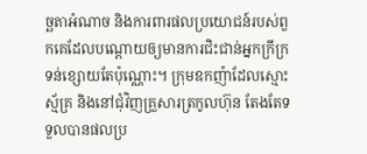ច្ឆតាអំណាច និងការពារផលប្រយោជន៍របស់ពួកគេដែលបណ្តោយឲ្យមានការជិះជាន់អ្នកក្រីក្រទន់ខ្សោយតែប៉ុណ្ណោះ។ ក្រុមឧកញ៉ាដែលស្មោះស្ម័គ្រ និងនៅជុំវិញគ្រួសារត្រកូលហ៊ុន តែងតែទទួលបានផលប្រ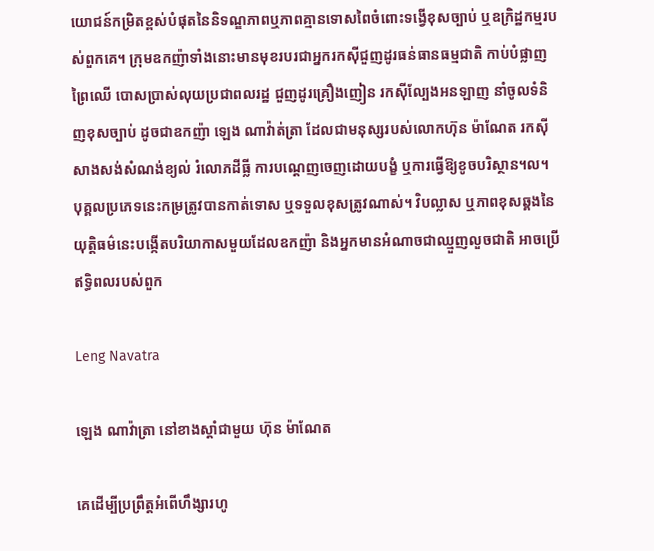យោជន៍កម្រិតខ្ពស់បំផុតនៃនិទណ្ឌភាពឬភាពគ្មានទោសពៃចំពោះទង្វើខុសច្បាប់ ឬឧក្រិដ្ឋកម្មរបស់ពួកគេ។ ក្រុមឧកញ៉ាទាំងនោះមានមុខរបរជាអ្នករកស៊ីជួញដូរធន់ធានធម្មជាតិ កាប់បំផ្លាញព្រៃឈើ បោសប្រាស់លុយប្រជាពលរដ្ឋ ជួញដូរគ្រឿងញៀន រកស៊ីល្បែងអនឡាញ នាំចូលទំនិញខុសច្បាប់ ដូចជាឧកញ៉ា ឡេង ណាវ៉ាត់ត្រា ដែលជាមនុស្សរបស់លោកហ៊ុន ម៉ាណែត រកស៊ីសាងសង់សំណង់ខ្យល់ រំលោភដីធ្លី ការបណ្តេញចេញដោយបង្ខំ ឬការធ្វើឱ្យខូចបរិស្ថាន។ល។ បុគ្គលប្រភេទនេះកម្រត្រូវបានកាត់ទោស ឬទទួលខុសត្រូវណាស់។ វិបល្លាស ឬភាពខុសឆ្គងនៃយុត្តិធម៌នេះបង្កើតបរិយាកាសមួយដែលឧកញ៉ា និងអ្នកមានអំណាចជាឈ្មួញលួចជាតិ អាចប្រើឥទ្ធិពលរបស់ពួក

Leng Navatra

ឡេង ណាវ៉ាត្រា នៅខាងស្ដាំជាមួយ ហ៊ុន ម៉ាណែត

គេដើម្បីប្រព្រឹត្តអំពើហឹង្សារហូ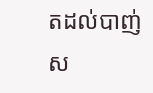តដល់បាញ់ស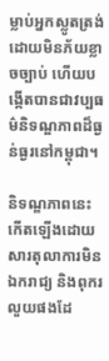ម្លាប់អ្នកស្លូតត្រង់ដោយមិនភ័យខ្លាចច្បាប់ ហើយបង្កើតបានជាវប្បធម៌និទណ្ឌភាពដ៏ធ្ងន់ធ្ងរនៅកម្ពុជា។

និទណ្ឌភាពនេះ កើតឡើងដោយសារតុលាការមិនឯករាជ្យ និងពុករលួយផងដែ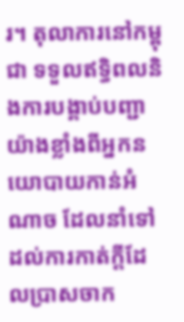រ។ តុលាការនៅកម្ពុជា ទទួលឥទ្ធិពលនិងការបង្គាប់បញ្ជាយ៉ាងខ្លាំងពីអ្នកនយោបាយកាន់អំណាច ដែលនាំទៅដល់ការកាត់ក្តីដែលប្រាសចាក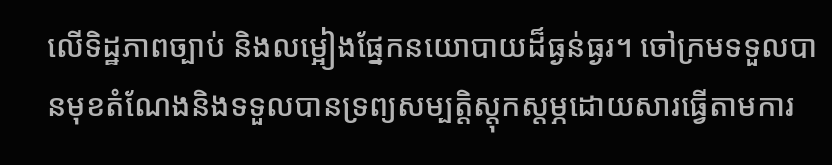លើទិដ្ឋភាពច្បាប់ និងលម្អៀងផ្នែកនយោបាយដ៏ធ្ងន់ធ្ងរ។ ចៅក្រមទទួលបានមុខតំណែងនិងទទួលបានទ្រព្យសម្បត្តិស្តុកស្តម្ភដោយសារធ្វើតាមការ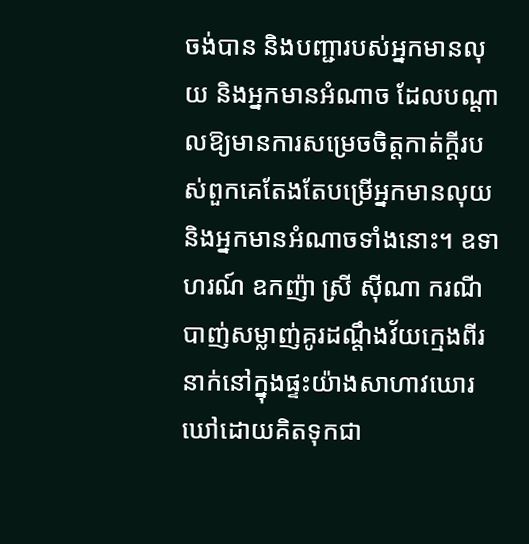ចង់បាន និងបញ្ជារបស់អ្នកមានលុយ និងអ្នកមានអំណាច ដែលបណ្តាលឱ្យមានការសម្រេចចិត្តកាត់ក្តីរបស់ពួកគេតែងតែបម្រើអ្នកមានលុយ និងអ្នកមានអំណាចទាំងនោះ។ ឧទាហរណ៍ ឧកញ៉ា ស្រី ស៊ីណា ករណីបាញ់សម្លាញ់គូរដណ្តឹងវ័យក្មេងពីរនាក់នៅក្នុងផ្ទះយ៉ាងសាហាវឃោរឃៅដោយគិតទុកជា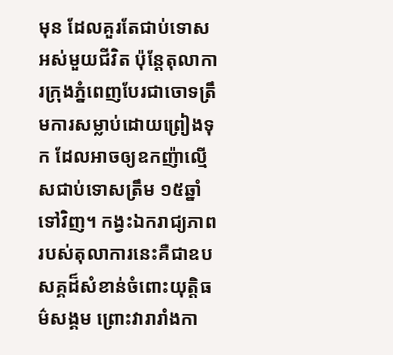មុន ដែលគួរតែជាប់ទោសអស់មួយជីវិត ប៉ុន្តែតុលាការក្រុងភ្នំពេញបែរជាចោទត្រឹមការសម្លាប់ដោយព្រៀងទុក ដែលអាចឲ្យឧកញ៉ាល្មើសជាប់ទោសត្រឹម ១៥ឆ្នាំ ទៅវិញ។ កង្វះឯករាជ្យភាពរបស់តុលាការនេះគឺជាឧបសគ្គដ៏សំខាន់ចំពោះយុត្តិធម៌សង្គម ព្រោះវារារាំងកា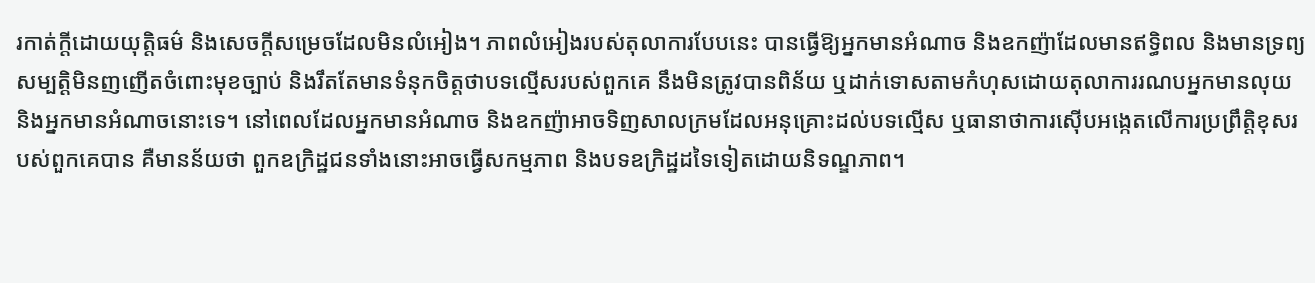រកាត់ក្តីដោយយុត្តិធម៌ និងសេចក្តីសម្រេចដែលមិនលំអៀង។ ភាពលំអៀងរបស់តុលាការបែបនេះ បានធ្វើឱ្យអ្នកមានអំណាច និងឧកញ៉ាដែលមានឥទ្ធិពល និងមានទ្រព្យសម្បត្តិមិនញញើតចំពោះមុខច្បាប់ និងរឹតតែមានទំនុកចិត្តថាបទល្មើសរបស់ពួកគេ នឹងមិនត្រូវបានពិន័យ ឬដាក់ទោសតាមកំហុសដោយតុលាការរណបអ្នកមានលុយ និងអ្នកមានអំណាចនោះទេ។ នៅពេលដែលអ្នកមានអំណាច និងឧកញ៉ាអាចទិញសាលក្រមដែលអនុគ្រោះដល់បទល្មើស ឬធានាថាការស៊ើបអង្កេតលើការប្រព្រឹត្តិខុសរបស់ពួកគេបាន គឺមានន័យថា ពួកឧក្រិដ្ឋជនទាំងនោះអាចធ្វើសកម្មភាព និងបទឧក្រិដ្ឋដទៃទៀតដោយនិទណ្ឌភាព។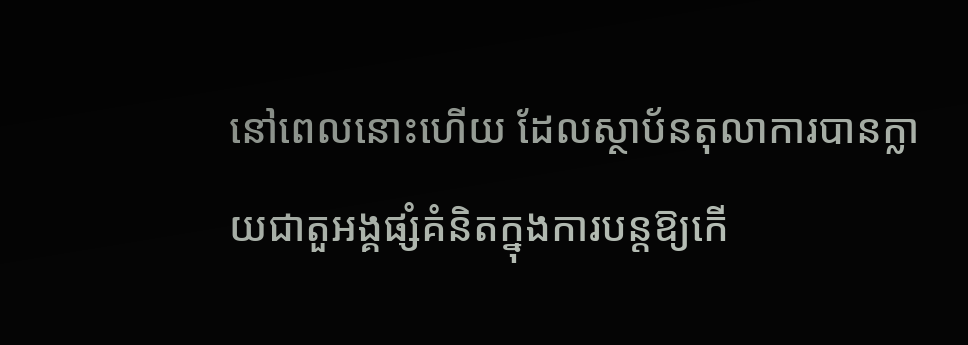នៅពេលនោះហើយ ដែលស្ថាប័នតុលាការបានក្លាយជាតួអង្គផ្សំគំនិតក្នុងការបន្តឱ្យកើ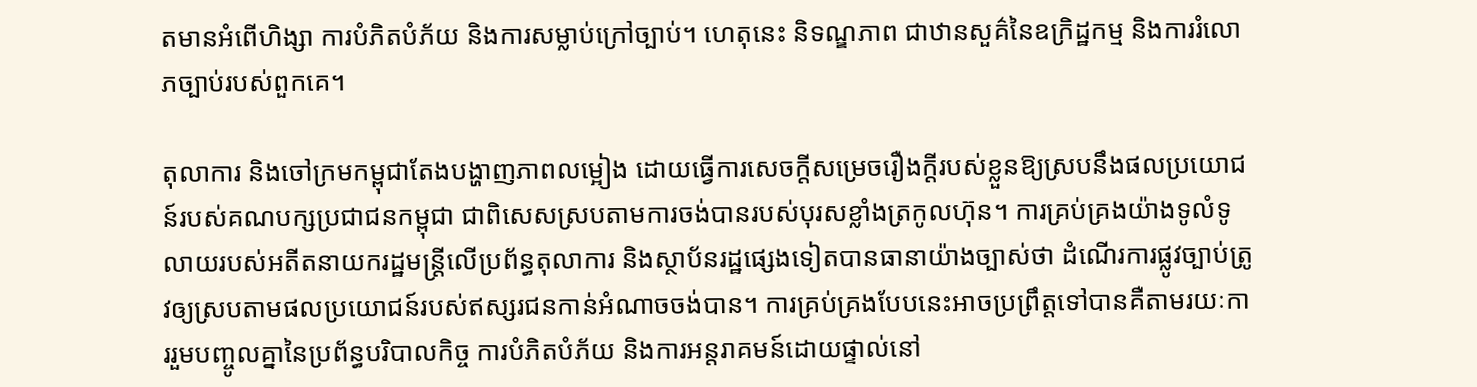តមានអំពើហិង្សា ការបំភិតបំភ័យ និងការសម្លាប់ក្រៅច្បាប់។ ហេតុនេះ និទណ្ឌភាព ជាឋានសួគ៌នៃឧក្រិដ្ឋកម្ម និងការរំលោភច្បាប់របស់ពួកគេ។

តុលាការ និងចៅក្រមកម្ពុជាតែងបង្ហាញភាពលម្អៀង ដោយធ្វើការសេចក្តីសម្រេចរឿងក្តីរបស់ខ្លួនឱ្យស្របនឹងផលប្រយោជន៍របស់គណបក្សប្រជាជនកម្ពុជា ជាពិសេសស្របតាមការចង់បានរបស់បុរសខ្លាំងត្រកូលហ៊ុន។ ការគ្រប់គ្រងយ៉ាងទូលំទូលាយរបស់អតីតនាយករដ្ឋមន្ត្រីលើប្រព័ន្ធតុលាការ និងស្ថាប័នរដ្ឋផ្សេងទៀតបានធានាយ៉ាងច្បាស់ថា ដំណើរការផ្លូវច្បាប់ត្រូវឲ្យស្របតាមផលប្រយោជន៍របស់ឥស្សរជនកាន់អំណាចចង់បាន។ ការគ្រប់គ្រងបែបនេះអាចប្រព្រឹត្តទៅបានគឺតាមរយៈការរួមបញ្ចូលគ្នានៃប្រព័ន្ធបរិបាលកិច្ច ការបំភិតបំភ័យ និងការអន្តរាគមន៍ដោយផ្ទាល់នៅ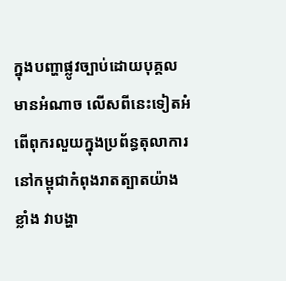ក្នុងបញ្ហាផ្លូវច្បាប់ដោយបុគ្គលមានអំណាច លើសពីនេះទៀតអំពើពុករលួយក្នុងប្រព័ន្ធតុលាការនៅកម្ពុជាកំពុងរាតត្បាតយ៉ាងខ្លាំង វាបង្ហា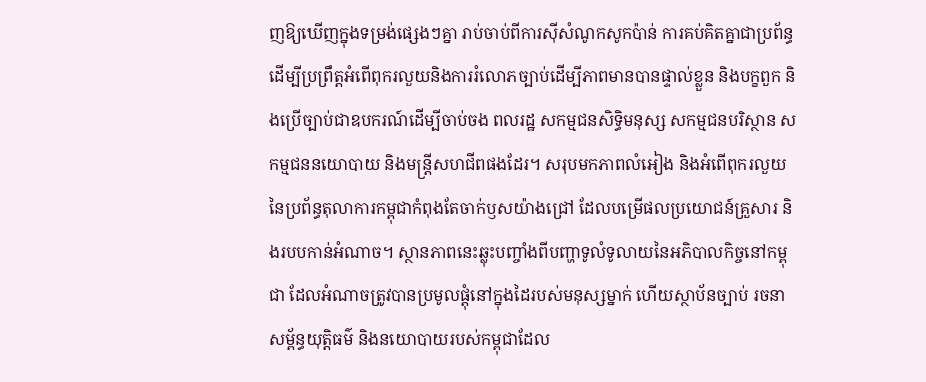ញឱ្យឃើញក្នុងទម្រង់ផ្សេងៗគ្នា រាប់ចាប់ពីការស៊ីសំណូកសូកប៉ាន់ ការគប់គិតគ្នាជាប្រព័ន្ធដើម្បីប្រព្រឹត្តអំពើពុករលួយនិងការរំលោភច្បាប់ដើម្បីភាពមានបានផ្ទាល់ខ្លួន និងបក្ខពួក និងប្រើច្បាប់ជាឧបករណ៍ដើម្បីចាប់ចង ពលរដ្ឋ សកម្មជនសិទ្ធិមនុស្ស សកម្មជនបរិស្ថាន សកម្មជននយោបាយ និងមន្ត្រីសហជីពផងដែរ។ សរុបមកភាពលំអៀង និងអំពើពុករលួយនៃប្រព័ន្ធតុលាការកម្ពុជាកំពុងតែចាក់ឫសយ៉ាងជ្រៅ ដែលបម្រើផលប្រយោជន៍គ្រួសារ និងរបបកាន់អំណាច។ ស្ថានភាពនេះឆ្លុះបញ្ចាំងពីបញ្ហាទូលំទូលាយនៃអភិបាលកិច្ចនៅកម្ពុជា ដែលអំណាចត្រូវបានប្រមូលផ្តុំនៅក្នុងដៃរបស់មនុស្សម្នាក់ ហើយស្ថាប័នច្បាប់ រចនាសម្ព័ន្ធយុត្តិធម៌ និងនយោបាយរបស់កម្ពុជាដែល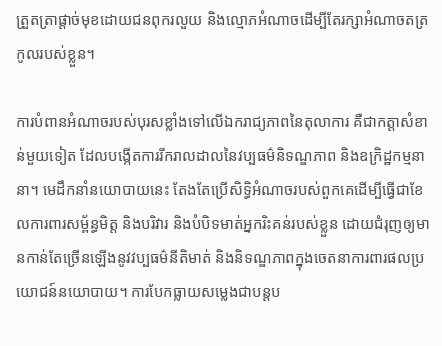ត្រួតត្រាផ្តាច់មុខដោយជនពុករលួយ និងល្មោភអំណាចដើម្បីតែរក្សាអំណាចតត្រកូលរបស់ខ្លួន។

ការបំពានអំណាចរបស់បុរសខ្លាំងទៅលើឯករាជ្យភាពនៃតុលាការ គឺជាកត្តាសំខាន់មួយទៀត ដែលបង្កើតការរីករាលដាលនៃវប្បធម៌និទណ្ឌភាព និងឧក្រិដ្ឋកម្មនានា។ មេដឹកនាំនយោបាយនេះ តែងតែប្រើសិទ្ធិអំណាចរបស់ពួកគេដើម្បីធ្វើជាខែលការពារសម្ព័ន្ធមិត្ត និងបរិវារ និងបំបិទមាត់អ្នករិះគន់របស់ខ្លួន ដោយជំរុញឲ្យមានកាន់តែច្រើនឡើងនូវវប្បធម៌នីតិមាត់ និងនិទណ្ឌភាពក្នុងចេតនាការពារផលប្រយោជន៍នយោបាយ។ ការបែកធ្លាយសម្លេងជាបន្តប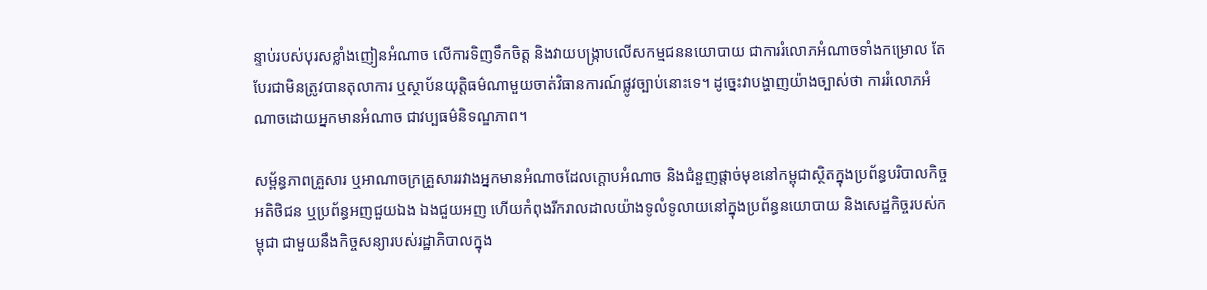ន្ទាប់របស់បុរសខ្លាំងញៀនអំណាច លើការទិញទឹកចិត្ត និងវាយបង្ក្រាបលើសកម្មជននយោបាយ ជាការរំលោភអំណាចទាំងកម្រោល តែបែរជាមិនត្រូវបានតុលាការ ឬស្ថាប័នយុត្តិធម៌ណាមួយចាត់វិធានការណ៍ផ្លូវច្បាប់នោះទេ។ ដូច្នេះវាបង្ហាញយ៉ាងច្បាស់ថា ការរំលោភអំណាចដោយអ្នកមានអំណាច ជាវប្បធម៌និទណ្ឌភាព។

សម្ព័ន្ធភាពគ្រួសារ ឬអាណាចក្រគ្រួសាររវាងអ្នកមានអំណាចដែលក្តោបអំណាច និងជំនួញផ្តាច់មុខនៅកម្ពុជាស្ថិតក្នុងប្រព័ន្ធបរិបាលកិច្ចអតិថិជន ឬប្រព័ន្ធអញជួយឯង ឯងជួយអញ ហើយកំពុងរីករាលដាលយ៉ាងទូលំទូលាយនៅក្នុងប្រព័ន្ធនយោបាយ និងសេដ្ឋកិច្ចរបស់កម្ពុជា ជាមួយនឹងកិច្ចសន្យារបស់រដ្ឋាភិបាលក្នុង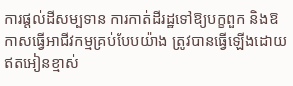ការផ្តល់ដីសម្បទាន ការកាត់ដីរដ្ឋទៅឱ្យបក្ខពួក និងឱកាសធ្វើអាជីវកម្មគ្រប់បែបយ៉ាង ត្រូវបានធ្វើឡើងដោយឥតអៀនខ្មាស់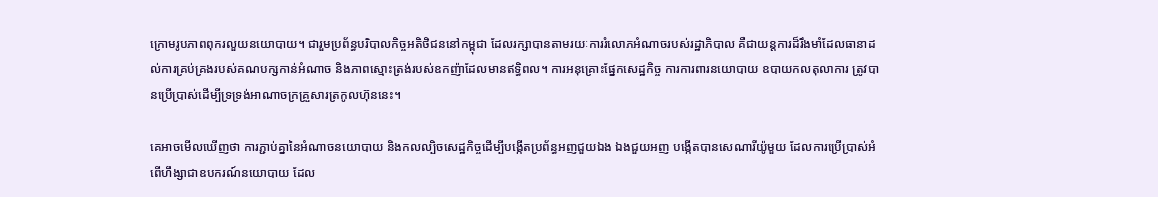ក្រោមរូបភាពពុករលួយនយោបាយ។ ជារួមប្រព័ន្ធបរិបាលកិច្ចអតិថិជននៅកម្ពុជា ដែលរក្សាបានតាមរយៈការរំលោភអំណាចរបស់រដ្ឋាភិបាល គឺជាយន្តការដ៏រឹងមាំដែលធានាដល់ការគ្រប់គ្រងរបស់គណបក្សកាន់អំណាច និងភាពស្មោះត្រង់របស់ឧកញ៉ាដែលមានឥទ្ធិពល។ ការអនុគ្រោះផ្នែកសេដ្ឋកិច្ច ការការពារនយោបាយ ឧបាយកលតុលាការ ត្រូវបានប្រើប្រាស់ដើម្បីទ្រទ្រង់អាណាចក្រគ្រួសារត្រកូលហ៊ុននេះ។

គេអាចមើលឃើញថា ការភ្ជាប់គ្នានៃអំណាចនយោបាយ និងកលល្បិចសេដ្ឋកិច្ចដើម្បីបង្កើតប្រព័ន្ធអញជួយឯង ឯងជួយអញ បង្កើតបានសេណារីយ៉ូមួយ ដែលការប្រើប្រាស់អំពើហឹង្សាជាឧបករណ៍នយោបាយ ដែល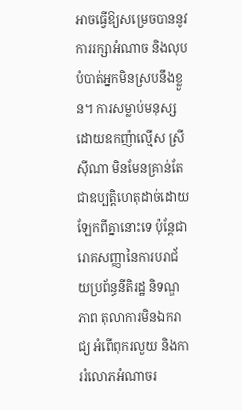អាចធ្វើឱ្យសម្រេចបាននូវការរក្សាអំណាច និងលុបបំបាត់អ្នកមិនស្របនឹងខ្លួន។ ការសម្លាប់មនុស្សដោយឧកញ៉ាល្មើស ស្រី ស៊ីណា មិនមែនគ្រាន់តែជាឧប្បត្តិហេតុដាច់ដោយឡែកពីគ្នានោះទេ ប៉ុន្តែជារោគសញ្ញានៃការបរាជ័យប្រព័ន្ធនីតិរដ្ឋ និទណ្ឌភាព តុលាការមិនឯករាជ្យ អំពើពុករលួយ និងការរំលោភអំណាចរ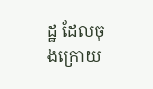ដ្ឋ ដែលចុងក្រោយ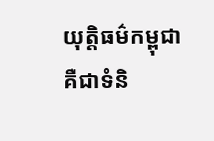យុត្តិធម៌កម្ពុជាគឺជាទំនិ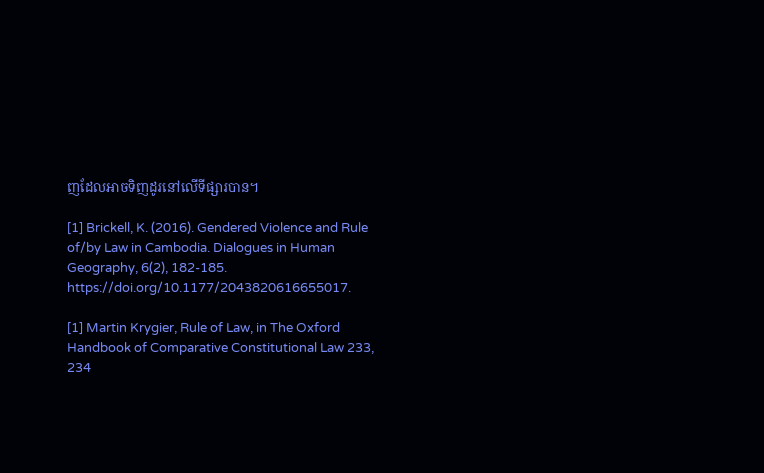ញដែលអាចទិញដូរនៅលើទីផ្សារបាន។

[1] Brickell, K. (2016). Gendered Violence and Rule of/by Law in Cambodia. Dialogues in Human Geography, 6(2), 182-185. https://doi.org/10.1177/2043820616655017.

[1] Martin Krygier, Rule of Law, in The Oxford Handbook of Comparative Constitutional Law 233, 234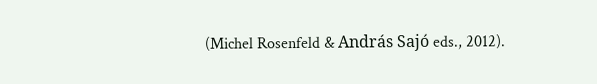(Michel Rosenfeld & András Sajó eds., 2012).